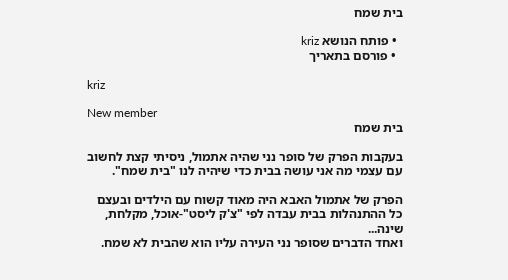בית שמח

  • פותח הנושא kriz
  • פורסם בתאריך

kriz

New member
בית שמח

בעקבות הפרק של סופר נני שהיה אתמול, ניסיתי קצת לחשוב עם עצמי מה אני עושה בבית כדי שיהיה לנו "בית שמח".

הפרק של אתמול האבא היה מאוד קשוח עם הילדים ובעצם כל ההתנהלות בבית עבדה לפי "צ'ק ליסט"-אוכל, מקלחת, שינה...
ואחד הדברים שסופר נני העירה עליו הוא שהבית לא שמח.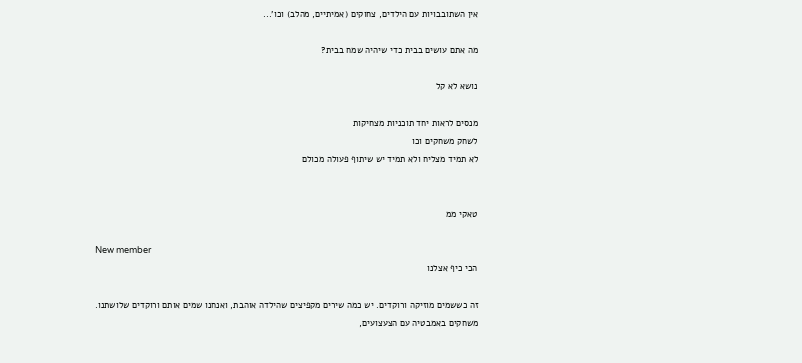אין השתובבויות עם הילדים, צחוקים (אמיתיים, מהלב) וכו'...

מה אתם עושים בבית כדי שיהיה שמח בבית?

נושא לא קל

מנסים לראות יחד תוכניות מצחיקות
לשחק משחקים וכו
לא תמיד מצליח ולא תמיד יש שיתוף פעולה מכולם


טאקי ממ

New member
הכי כיף אצלנו

זה כששמים מוזיקה ורוקדים. יש כמה שירים מקפיצים שהילדה אוהבת, ואנחנו שמים אותם ורוקדים שלושתנו.
משחקים באמבטיה עם הצעצועים,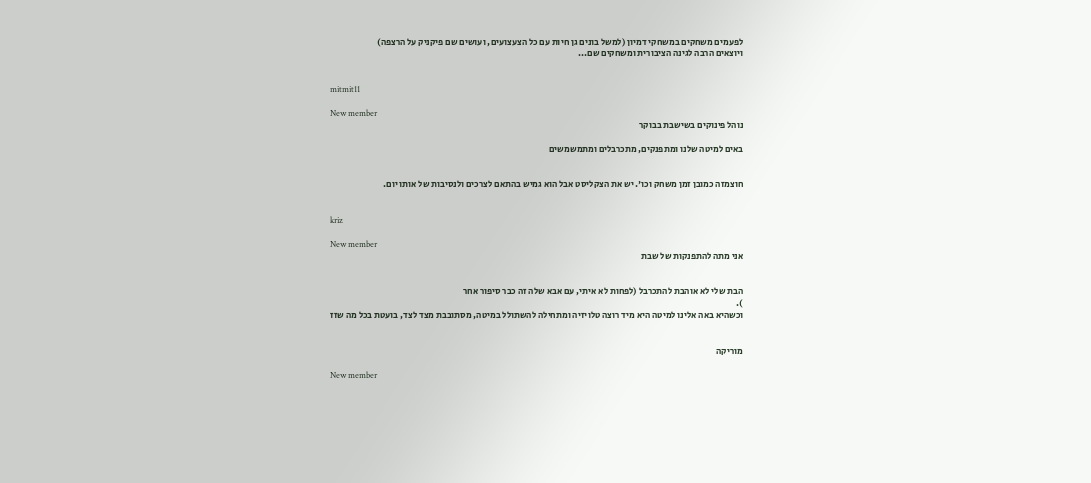לפעמים משחקים במשחקי דמיון (למשל בונים גן חיות עם כל הצעצועים, ועושים שם פיקניק על הרצפה)
ויוצאים הרבה לגינה הציבורית ומשחקים שם...


mitmit11

New member
נוהל פינוקים בשישבת בבוקר

באים למיטה שלנו ומתפנקים, מתכרבלים ומתמשמשים


חוצמזה כמובן זמן משחק וכו'. יש את הצקליסט אבל הוא גמיש בהתאם לצרכים ולנסיבות של אותו יום.


kriz

New member
אני מתה להתפנקות של שבת


הבת שלי לא אוהבת להתכרבל (לפחות לא איתי, עם אבא שלה זה כבר סיפור אחר
).
וכשהיא באה אלינו למיטה היא מיד רוצה טלויזיה ומתחילה להשתולל במיטה, מסתובבת מצד לצד, בועטת בכל מה שזז


מוריקה

New member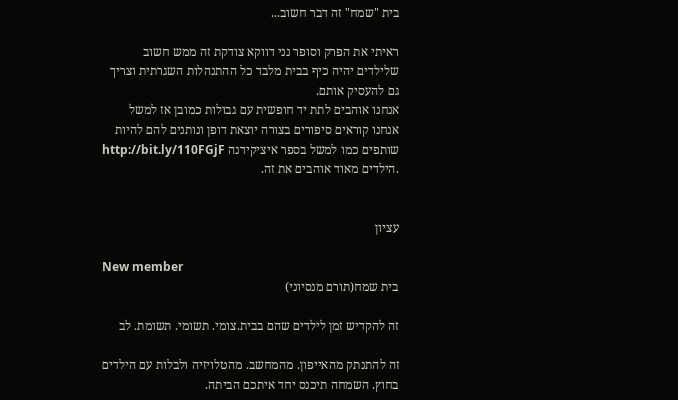בית "שמח" זה דבר חשוב...

ראיתי את הפרק וסופר נני דווקא צודקת זה ממש חשוב שלילדים יהיה כיף בבית מלבד כל ההתנהלות השגרתית וצריך גם להעסיק אותם.
אנחנו אוהבים לתת יד חופשית עם גבולות כמובן אז למשל אנחנו קוראים סיפורים בצורה יוצאת דופן ונותנים להם להיות שותפים כמו למשל בספר איציקידנה http://bit.ly/110FGjF .הילדים מאוד אוהבים את זה.


עציון

New member
בית שמח(תורם מנסיוני)

זה להקדיש זמן לילדים שהם בבית.צומי. תשומי. תשומת. לב

זה להתנתק מהאייפון. מהמחשב. מהטלויזיה ולבלות עם הילדים בחוץ. השמחה תיכנס יחד איתכם הביתה.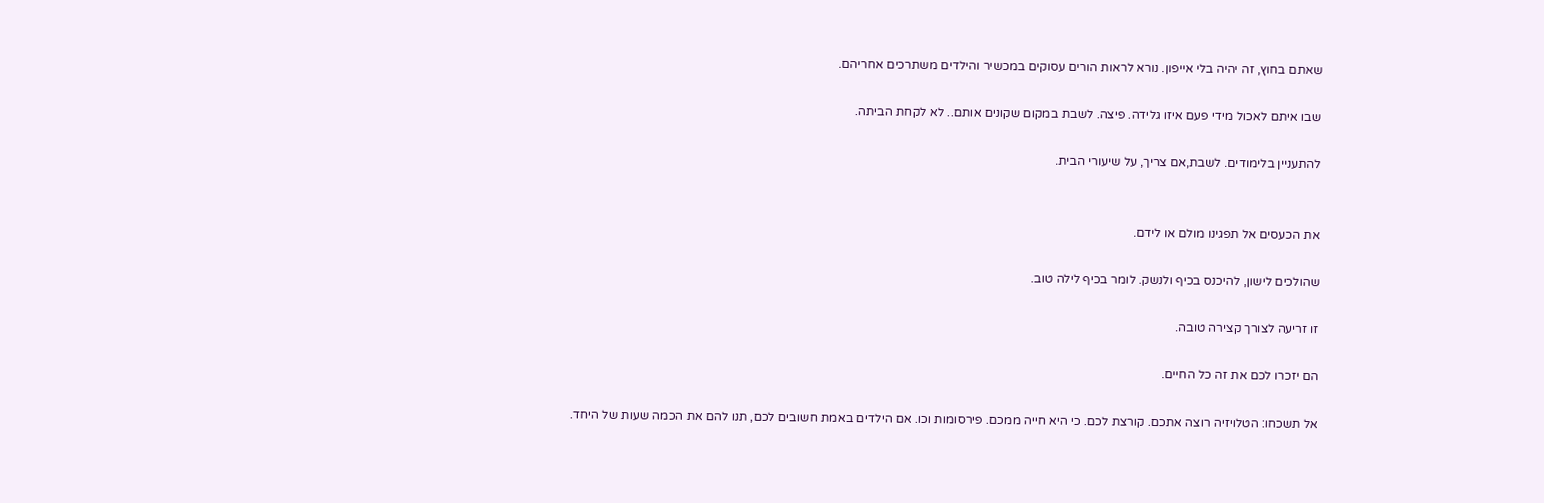שאתם בחוץ, זה יהיה בלי אייפון. נורא לראות הורים עסוקים במכשיר והילדים משתרכים אחריהם.

שבו איתם לאכול מידי פעם איזו גלידה. פיצה. לשבת במקום שקונים אותם.. לא לקחת הביתה.

להתעניין בלימודים. לשבת,אם צריך, על שיעורי הבית.


את הכעסים אל תפגינו מולם או לידם.

שהולכים לישון, להיכנס בכיף ולנשק. לומר בכיף לילה טוב.

זו זריעה לצורך קצירה טובה.

הם יזכרו לכם את זה כל החיים.

אל תשכחו: הטלויזיה רוצה אתכם. קורצת לכם. כי היא חייה ממכם. פירסומות וכו. אם הילדים באמת חשובים לכם, תנו להם את הכמה שעות של היחד.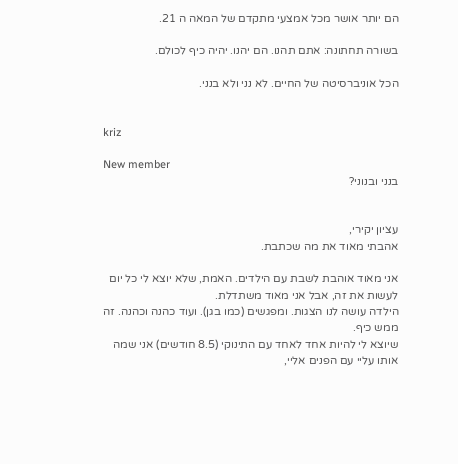הם יותר אושר מכל אמצעי מתקדם של המאה ה 21.

בשורה תחתונה: אתם תהנו. הם יהנו. יהיה כיף לכולם.

הכל אוניברסיטה של החיים. לא נני ולא בנני.


kriz

New member
בנני ובנוני?


עציון יקירי,
אהבתי מאוד את מה שכתבת.

אני מאוד אוהבת לשבת עם הילדים. האמת, שלא יוצא לי כל יום לעשות את זה, אבל אני מאוד משתדלת.
הילדה עושה לנו הצגות. ומפגשים (כמו בגן). ועוד כהנה וכהנה. זה ממש כיף.
שיוצא לי להיות אחד לאחד עם התינוקי (8.5 חודשים) אני שמה אותו עליי עם הפנים אליי,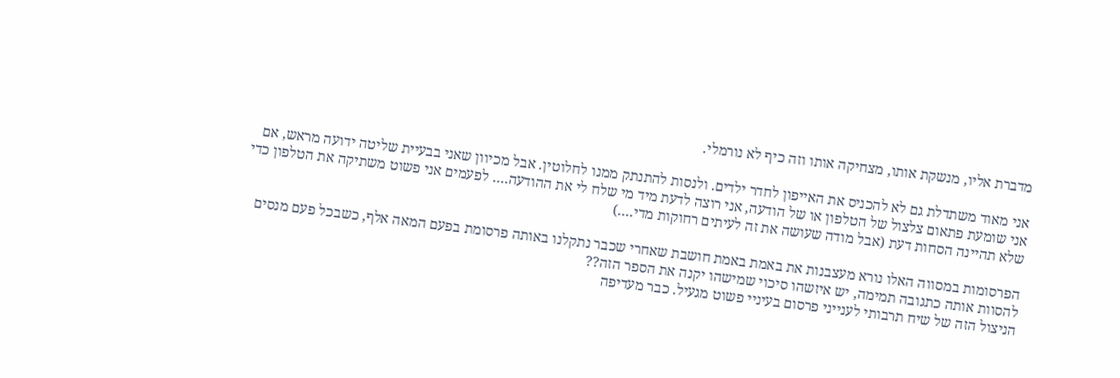מדברת אליו, מנשקת אותו, מצחיקה אותו וזה כיף לא נורמלי.

אני מאוד משתדלת גם לא להכניס את האייפון לחדר ילדים. ולנסות להתנתק ממנו לחלוטין. אבל מכיוון שאני בבעיית שליטה ידועה מראש, אם אני שומעת פתאום צלצול של הטלפון או של הודעה, אני רוצה לדעת מיד מי שלח לי את ההודעה.... לפעמים אני פשוט משתיקה את הטלפון כדי שלא תהיינה הסחות דעת (אבל מודה שעושה את זה לעיתים רחוקות מדי....)

הפרסומות במסווה האלו נורא מעצבנות את באמת באמת חושבת שאחרי שכבר נתקלנו באותה פרסומת בפעם המאה אלף, כשבכל פעם מנסים להסוות אותה כתגובה תמימה, יש איזשהו סיכוי שמישהו יקנה את הספר הזה??
הניצול הזה של שיח תרבותי לענייני פרסום בעיניי פשוט מגעיל. כבר מעדיפה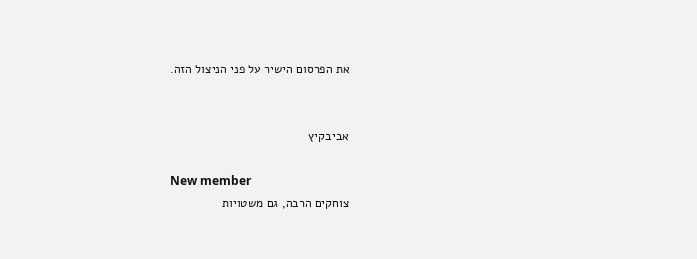את הפרסום הישיר על פני הניצול הזה.


אביבקיץ

New member
צוחקים הרבה, גם משטויות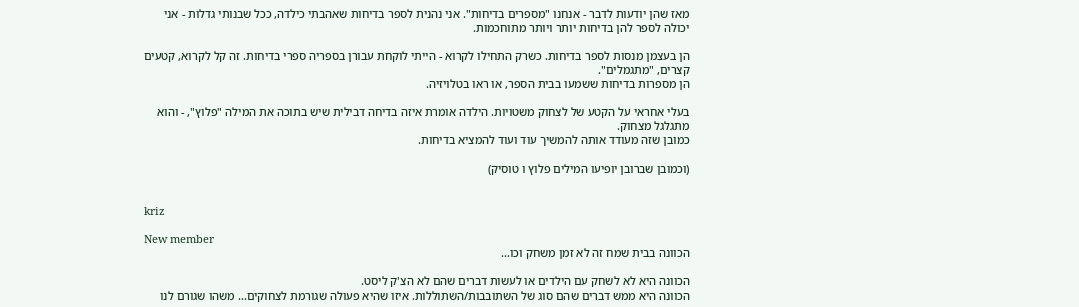מאז שהן יודעות לדבר - אנחנו "מספרים בדיחות". אני נהנית לספר בדיחות שאהבתי כילדה, ככל שבנותי גדלות - אני יכולה לספר להן בדיחות יותר ויותר מתוחכמות.

הן בעצמן מנסות לספר בדיחות. כשרק התחילו לקרוא - הייתי לוקחת עבורן בספריה ספרי בדיחות. זה קל לקרוא, קטעים קצרים, "מתגמלים".
הן מספרות בדיחות ששמעו בבית הספר, או ראו בטלויזיה.

בעלי אחראי על הקטע של לצחוק משטויות. הילדה אומרת איזה בדיחה דבילית שיש בתוכה את המילה "פלוץ", - והוא מתגלגל מצחוק.
כמובן שזה מעודד אותה להמשיך עוד ועוד להמציא בדיחות.

(וכמובן שברובן יופיעו המילים פלוץ ו טוסיק)


kriz

New member
הכוונה בבית שמח זה לא זמן משחק וכו...

הכוונה היא לא לשחק עם הילדים או לעשות דברים שהם לא הצ'ק ליסט.
הכוונה היא ממש דברים שהם סוג של השתובבות/השתוללות. איזו שהיא פעולה שגורמת לצחוקים... משהו שגורם לנו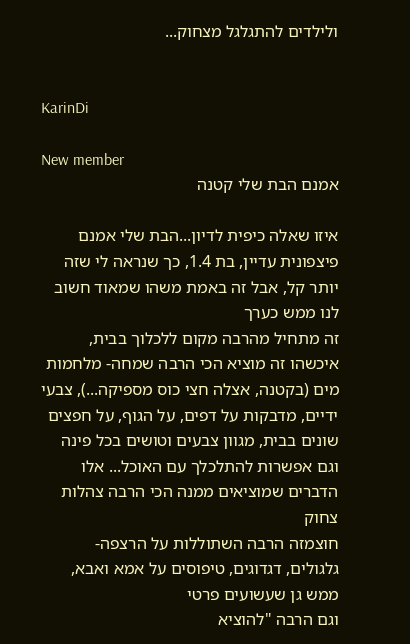ולילדים להתגלגל מצחוק...


KarinDi

New member
אמנם הבת שלי קטנה

איזו שאלה כיפית לדיון...הבת שלי אמנם פיצפונית עדיין, בת 1.4, כך שנראה לי שזה יותר קל, אבל זה באמת משהו שמאוד חשוב לנו ממש כערך
זה מתחיל מהרבה מקום ללכלוך בבית, איכשהו זה מוציא הכי הרבה שמחה- מלחמות מים (בקטנה, אצלה חצי כוס מספיקה...), צבעי ידיים, מדבקות על דפים, על הגוף, על חפצים שונים בבית, מגוון צבעים וטושים בכל פינה וגם אפשרות להתלכלך עם האוכל... אלו הדברים שמוציאים ממנה הכי הרבה צהלות צחוק
חוצמזה הרבה השתוללות על הרצפה- גלגולים, דגדוגים, טיפוסים על אמא ואבא, ממש גן שעשועים פרטי
וגם הרבה "להוציא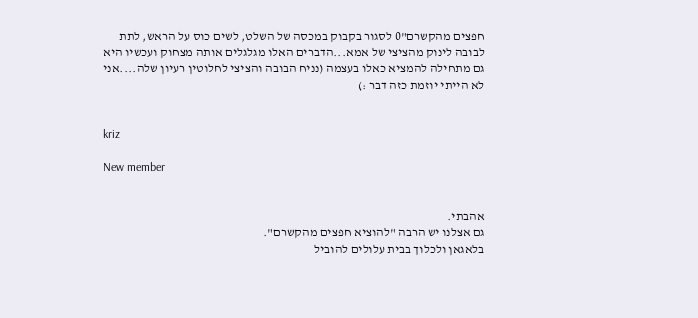חפצים מהקשרם"0 לסגור בקבוק במכסה של השלט, לשים כוס על הראש, לתת לבובה לינוק מהציצי של אמא...הדברים האלו מגלגלים אותה מצחוק ועכשיו היא גם מתחילה להמציא כאלו בעצמה (נניח הבובה והציצי לחלוטין רעיון שלה....אני לא הייתי יוזמת כזה דבר :)


kriz

New member


אהבתי.
גם אצלנו יש הרבה "להוציא חפצים מהקשרם".
בלאגאן ולכלוך בבית עלולים להוביל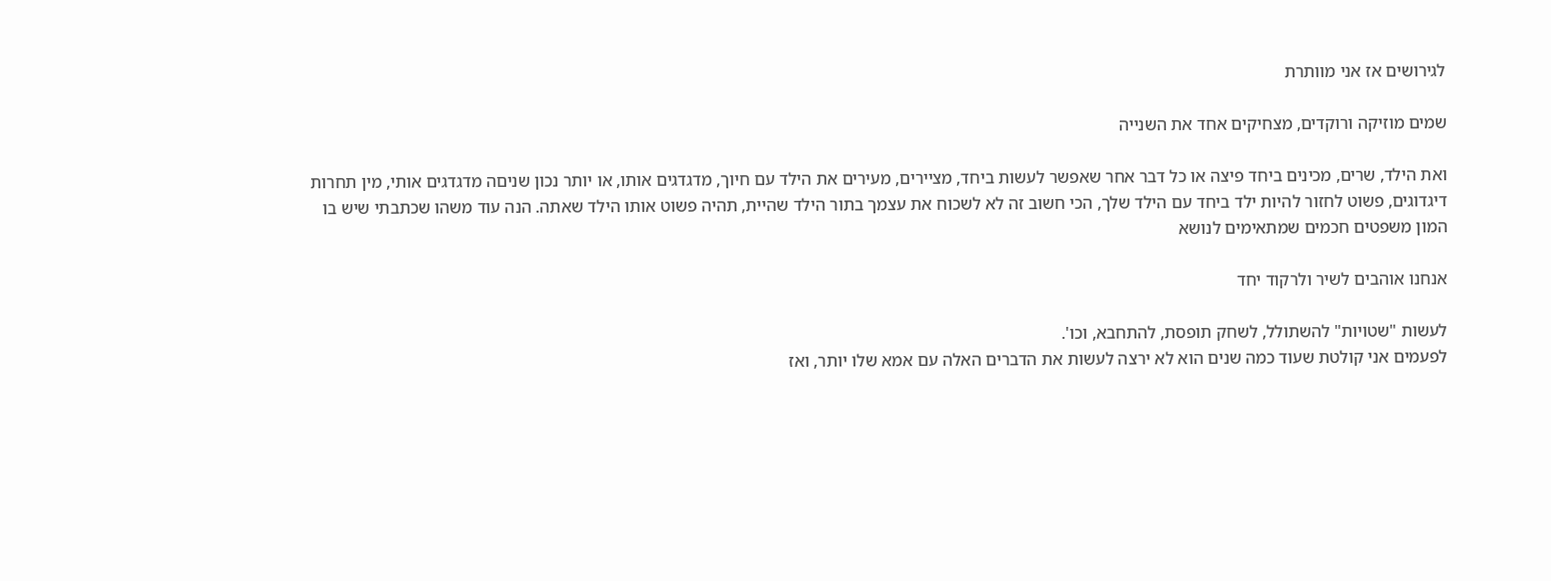לגירושים אז אני מוותרת

שמים מוזיקה ורוקדים, מצחיקים אחד את השנייה

ואת הילד, שרים, מכינים ביחד פיצה או כל דבר אחר שאפשר לעשות ביחד, מציירים, מעירים את הילד עם חיוך, מדגדגים אותו, או יותר נכון שניםה מדגדגים אותי, מין תחרות דיגדוגים, פשוט לחזור להיות ילד ביחד עם הילד שלך, הכי חשוב זה לא לשכוח את עצמך בתור הילד שהיית, תהיה פשוט אותו הילד שאתה. הנה עוד משהו שכתבתי שיש בו המון משפטים חכמים שמתאימים לנושא

אנחנו אוהבים לשיר ולרקוד יחד

לעשות "שטויות" להשתולל, לשחק תופסת, להתחבא, וכו'.
לפעמים אני קולטת שעוד כמה שנים הוא לא ירצה לעשות את הדברים האלה עם אמא שלו יותר, ואז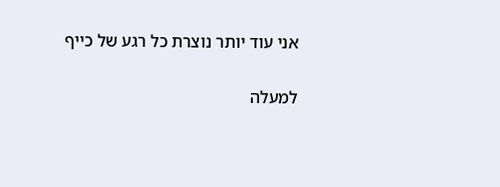אני עוד יותר נוצרת כל רגע של כייף

למעלה